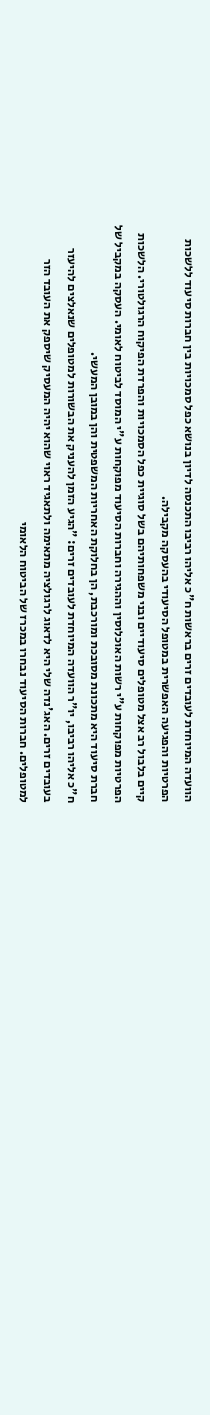הוועדה המיוחדת לעובדים זרים בראשות ח"כ אליהו רביבו התכנסה לדיון בנושא כפל סמכויות בין חברות סיעוד ללשכות הפרטיות והפגיעה האפשרית במטופל הסיעודי בהעסקה מקבילה.
קיים בלבול רב אצל מטופלים סיעודיים ובני משפחותיהם בשל סוגיית כפל הסמכויות והפרדת הפיקוח הרגולטורי. הלשכות הפרטיות מפוקחות ע"י רשות האוכלוסין וההגירה וחברות הסיעוד מפוקחות ע"י המוסד לביטוח לאומי. העסקה במקביל של חברת סיעוד היא מתכונת מסובכת ומורכבת, הן בחלוקת האחריות המשפטית והן במובן המעשי.
ח"כ אליהו רביבו, יו"ר הוועדה המיוחדת לעובדים זרים: "הגיע הזמן להעניק את הבשורות למטופלים שנאלצים להיעזר בעובדים זרים. האג'נדה שלי היא לדאוג לרגולציה מתאימה ולתאגיד ראוי שהוא יהיה המעסיק שיספק את העובד הזר למטופלים. חברות הסיעוד נבחרו במכרז של הביטוח הלאומי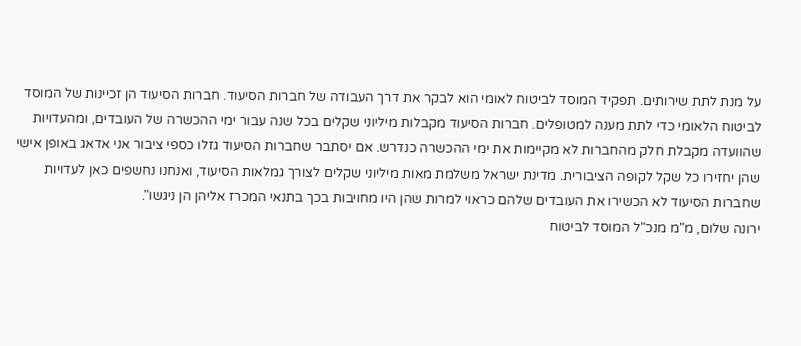על מנת לתת שירותים. תפקיד המוסד לביטוח לאומי הוא לבקר את דרך העבודה של חברות הסיעוד. חברות הסיעוד הן זכיינות של המוסד לביטוח הלאומי כדי לתת מענה למטופלים. חברות הסיעוד מקבלות מיליוני שקלים בכל שנה עבור ימי ההכשרה של העובדים, ומהעדויות שהוועדה מקבלת חלק מהחברות לא מקיימות את ימי ההכשרה כנדרש. אם יסתבר שחברות הסיעוד גזלו כספי ציבור אני אדאג באופן אישי שהן יחזירו כל שקל לקופה הציבורית. מדינת ישראל משלמת מאות מיליוני שקלים לצורך גמלאות הסיעוד, ואנחנו נחשפים כאן לעדויות שחברות הסיעוד לא הכשירו את העובדים שלהם כראוי למרות שהן היו מחויבות בכך בתנאי המכרז אליהן הן ניגשו".
ירונה שלום, מ"מ מנכ"ל המוסד לביטוח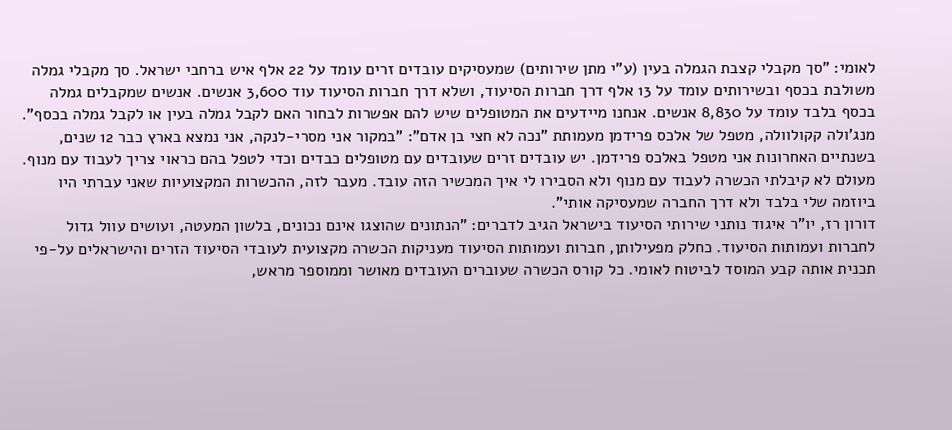לאומי: "סך מקבלי קצבת הגמלה בעין (ע"י מתן שירותים) שמעסיקים עובדים זרים עומד על 22 אלף איש ברחבי ישראל. סך מקבלי גמלה משולבת בכסף ובשירותים עומד על 13 אלף דרך חברות הסיעוד, ושלא דרך חברות הסיעוד עוד 3,600 אנשים. אנשים שמקבלים גמלה בכסף בלבד עומד על 8,830 אנשים. אנחנו מיידעים את המטופלים שיש להם אפשרות לבחור האם לקבל גמלה בעין או לקבל גמלה בכסף".
מנג'ולה קקולוולה, מטפל של אלכס פרידמן מעמותת "נכה לא חצי בן אדם": "במקור אני מסרי-לנקה, אני נמצא בארץ כבר 12 שנים, בשנתיים האחרונות אני מטפל באלכס פרידמן. יש עובדים זרים שעובדים עם מטופלים כבדים וכדי לטפל בהם כראוי צריך לעבוד עם מנוף. מעולם לא קיבלתי הכשרה לעבוד עם מנוף ולא הסבירו לי איך המכשיר הזה עובד. מעבר לזה, ההכשרות המקצועיות שאני עברתי היו ביוזמה שלי בלבד ולא דרך החברה שמעסיקה אותי".
דורון רז, יו"ר איגוד נותני שירותי הסיעוד בישראל הגיב לדברים: "הנתונים שהוצגו אינם נכונים, בלשון המעטה, ועושים עוול גדול לחברות ועמותות הסיעוד. כחלק מפעילותן, חברות ועמותות הסיעוד מעניקות הכשרה מקצועית לעובדי הסיעוד הזרים והישראלים על-פי תכנית אותה קבע המוסד לביטוח לאומי. כל קורס הכשרה שעוברים העובדים מאושר וממוספר מראש,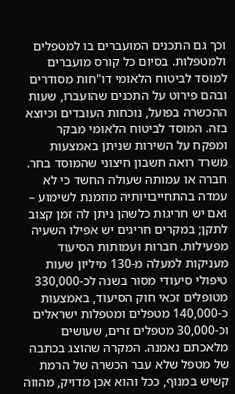וכך גם התכנים המועברים בו למטפלים ולמטפלות. בסיום כל קורס מועברים למוסד לביטוח הלאומי דו"חות מסודרים ובהם פירוט על התכנים שהועברו, שעות ההכשרה בפועל, נוכחות העובדים וכיוצא בזה. המוסד לביטוח הלאומי מבקר ומפקח על השירות שניתן באמצעות משרד רואה חשבון חיצוני שהמוסד בחר. חברה או עמותה שעולה החשד כי לא עמדה בהתחייבויותיה מוזמנת לשימוע – ואם יש חריגות כלשהן ניתן לה זמן קצוב לתקן; במקרים חריגים יש אפילו השעיה מפעילות. חברות ועמותות הסיעוד מעניקות למעלה מ-130 מיליון שעות טיפולי סיעודי מסור בשנה לכ-330,000 מטופלים זכאי חוק הסיעוד, באמצעות כ-140,000 מטפלים ומטפלות ישראלים וכ-30,000 מטפלים זרים, שעושים מלאכתם נאמנה. המקרה שהוצג בכתבה של מטפל שלא עבר הכשרה של הרמת קשיש במנוף, ככל והוא אכן מדויק, מהווה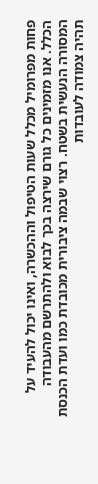פחות מפרומיל מכלל שעות הטיפול וההכשרה, ואינו יכול להעיד על הכלל. אנו מזמינים כל גורם שירצה בכך לבוא ולהתרשם מהעבודה המסורה הנעשית בשטח. רצוי שבמה ציבורית מכובדת כמו ועדת הכנסת תהיה צמודה לעובדות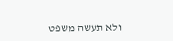ולא תעשה משפט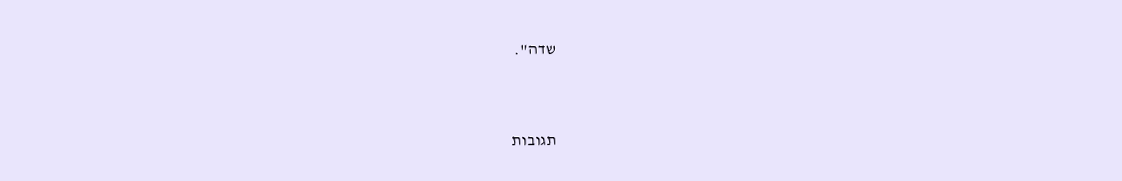שדה".


תגובות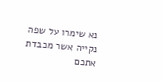נא שימרו על שפה נקייה אשר מכבדת אתכם